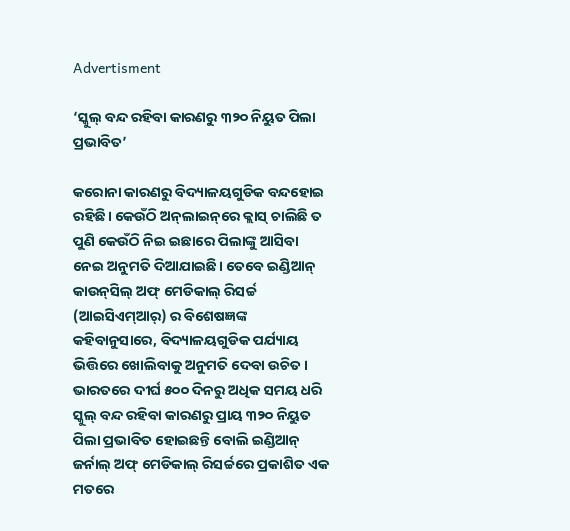Advertisment

‘ସ୍କୁଲ୍‌ ବନ୍ଦ ରହିବା କାରଣରୁ ୩୨୦ ନିୟୁତ ପିଲା ପ୍ରଭାବିତ’

କରୋନା କାରଣରୁ ବିଦ୍ୟାଳୟଗୁଡିକ ବନ୍ଦହୋଇ ରହିଛି। କେଉଁଠି ଅନ୍‌ଲାଇନ୍‌ରେ କ୍ଲାସ୍‌ ଚାଲିଛି ତ ପୁଣି କେଉଁଠି ନିଇ ଇଛାରେ ପିଲାଙ୍କୁ ଆସିବା ନେଇ ଅନୁମତି ଦିଆଯାଇଛି। ତେବେ ଇଣ୍ଡିଆନ୍ କାଉନ୍‌ସିଲ୍ ଅଫ୍ ମେଡିକାଲ୍ ରିସର୍ଚ୍ଚ (ଆଇସିଏମ୍ଆର୍‌) ର ବିଶେଷଜ୍ଞଙ୍କ କହିବାନୁସାରେ, ବିଦ୍ୟାଳୟଗୁଡିକ ପର୍ଯ୍ୟାୟ ଭିତ୍ତିରେ ଖୋଲିବାକୁ ଅନୁମତି ଦେବା ଉଚିତ। ଭାରତରେ ଦୀର୍ଘ ୫୦୦ ଦିନରୁ ଅଧିକ ସମୟ ଧରି ସ୍କୁଲ୍‌ ବନ୍ଦ ରହିବା କାରଣରୁ ପ୍ରାୟ ୩୨୦ ନିୟୁତ ପିଲା ପ୍ରଭାବିତ ହୋଇଛନ୍ତି ବୋଲି ଇଣ୍ଡିଆନ୍ ଜର୍ନାଲ୍ ଅଫ୍ ମେଡିକାଲ୍ ରିସର୍ଚ୍ଚରେ ପ୍ରକାଶିତ ଏକ ମତରେ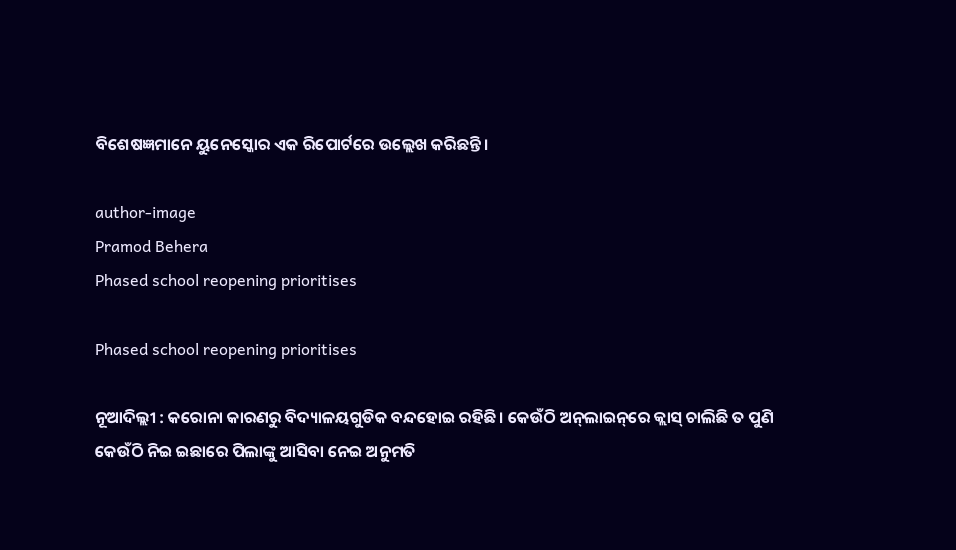ବିଶେଷଜ୍ଞମାନେ ୟୁନେସ୍କୋର ଏକ ରିପୋର୍ଟରେ ଉଲ୍ଲେଖ କରିଛନ୍ତି।

author-image
Pramod Behera
Phased school reopening prioritises

Phased school reopening prioritises

ନୂଆଦିଲ୍ଲୀ : କରୋନା କାରଣରୁ ବିଦ୍ୟାଳୟଗୁଡିକ ବନ୍ଦହୋଇ ରହିଛି। କେଉଁଠି ଅନ୍‌ଲାଇନ୍‌ରେ କ୍ଲାସ୍‌ ଚାଲିଛି ତ ପୁଣି କେଉଁଠି ନିଇ ଇଛାରେ ପିଲାଙ୍କୁ ଆସିବା ନେଇ ଅନୁମତି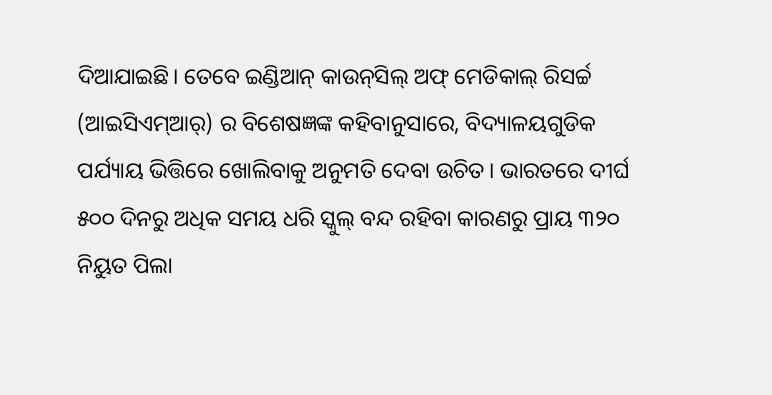ଦିଆଯାଇଛି। ତେବେ ଇଣ୍ଡିଆନ୍ କାଉନ୍‌ସିଲ୍ ଅଫ୍ ମେଡିକାଲ୍ ରିସର୍ଚ୍ଚ (ଆଇସିଏମ୍ଆର୍‌) ର ବିଶେଷଜ୍ଞଙ୍କ କହିବାନୁସାରେ, ବିଦ୍ୟାଳୟଗୁଡିକ ପର୍ଯ୍ୟାୟ ଭିତ୍ତିରେ ଖୋଲିବାକୁ ଅନୁମତି ଦେବା ଉଚିତ। ଭାରତରେ ଦୀର୍ଘ ୫୦୦ ଦିନରୁ ଅଧିକ ସମୟ ଧରି ସ୍କୁଲ୍‌ ବନ୍ଦ ରହିବା କାରଣରୁ ପ୍ରାୟ ୩୨୦ ନିୟୁତ ପିଲା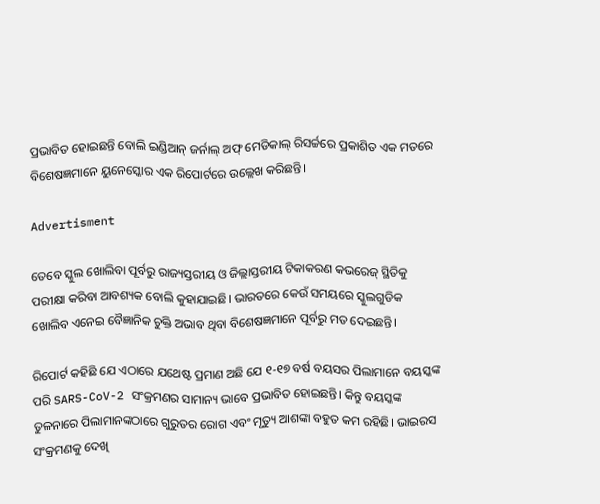ପ୍ରଭାବିତ ହୋଇଛନ୍ତି ବୋଲି ଇଣ୍ଡିଆନ୍ ଜର୍ନାଲ୍ ଅଫ୍ ମେଡିକାଲ୍ ରିସର୍ଚ୍ଚରେ ପ୍ରକାଶିତ ଏକ ମତରେ ବିଶେଷଜ୍ଞମାନେ ୟୁନେସ୍କୋର ଏକ ରିପୋର୍ଟରେ ଉଲ୍ଲେଖ କରିଛନ୍ତି।

Advertisment

ତେବେ ସ୍କୁଲ ଖୋଲିବା ପୂର୍ବରୁ ରାଜ୍ୟସ୍ତରୀୟ ଓ ଜିଲ୍ଲାସ୍ତରୀୟ ଟିକାକରଣ କଭରେଜ୍ ସ୍ଥିତିକୁ ପରୀକ୍ଷା କରିବା ଆବଶ୍ୟକ ବୋଲି କୁହାଯାଇଛି। ଭାରତରେ କେଉଁ ସମୟରେ ସ୍କୁଲଗୁଡିକ ଖୋଲିବ ଏନେଇ ବୈଜ୍ଞାନିକ ଚୁକ୍ତି ଅଭାବ ଥିବା ବିଶେଷଜ୍ଞମାନେ ପୂର୍ବରୁ ମତ ଦେଇଛନ୍ତି।

ରିପୋର୍ଟ କହିଛି ଯେ ଏଠାରେ ଯଥେଷ୍ଟ ପ୍ରମାଣ ଅଛି ଯେ ୧-୧୭ ବର୍ଷ ବୟସର ପିଲାମାନେ ବୟସ୍କଙ୍କ ପରି SARS-CoV-2 ସଂକ୍ରମଣର ସାମାନ୍ୟ ଭାବେ ପ୍ରଭାବିତ ହୋଇଛନ୍ତି। କିନ୍ତୁ ବୟସ୍କଙ୍କ ତୁଳନାରେ ପିଲାମାନଙ୍କଠାରେ ଗୁରୁତର ରୋଗ ଏବଂ ମୃତ୍ୟୁ ଆଶଙ୍କା ବହୁତ କମ ରହିଛି। ଭାଇରସ ସଂକ୍ରମଣକୁ ଦେଖି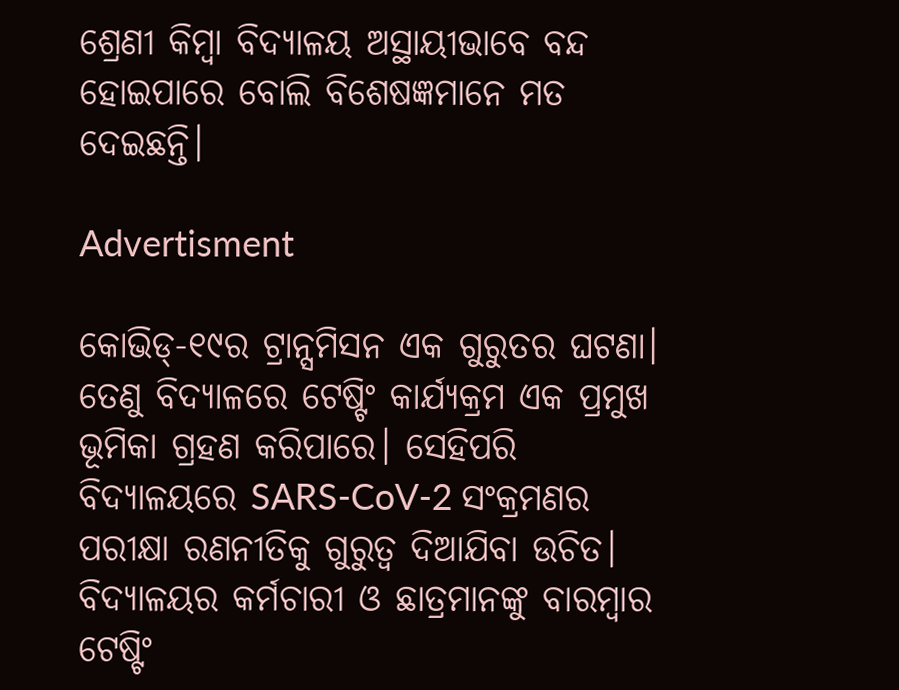ଶ୍ରେଣୀ କିମ୍ବା ବିଦ୍ୟାଳୟ ଅସ୍ଥାୟୀଭାବେ ବନ୍ଦ ହୋଇପାରେ ବୋଲି ବିଶେଷଜ୍ଞମାନେ ମତ ଦେଇଛନ୍ତି।

Advertisment

କୋଭିଡ୍-୧୯ର ଟ୍ରାନ୍ସମିସନ ଏକ ଗୁରୁତର ଘଟଣା। ତେଣୁ ବିଦ୍ୟାଳରେ ଟେଷ୍ଟିଂ କାର୍ଯ୍ୟକ୍ରମ ଏକ ପ୍ରମୁଖ ଭୂମିକା ଗ୍ରହଣ କରିପାରେ। ସେହିପରି ବିଦ୍ୟାଳୟରେ SARS-CoV-2 ସଂକ୍ରମଣର ପରୀକ୍ଷା ରଣନୀତିକୁ ଗୁରୁତ୍ୱ ଦିଆଯିବା ଉଚିତ। ବିଦ୍ୟାଳୟର କର୍ମଚାରୀ ଓ ଛାତ୍ରମାନଙ୍କୁ ବାରମ୍ବାର ଟେଷ୍ଟିଂ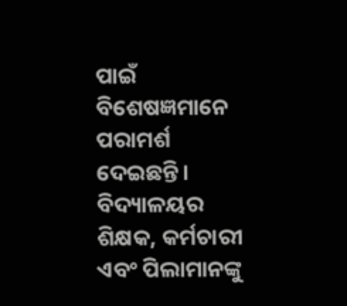ପାଇଁ ବିଶେଷଜ୍ଞମାନେ ପରାମର୍ଶ ଦେଇଛନ୍ତି। ବିଦ୍ୟାଳୟର ଶିକ୍ଷକ, କର୍ମଚାରୀ ଏବଂ ପିଲାମାନଙ୍କୁ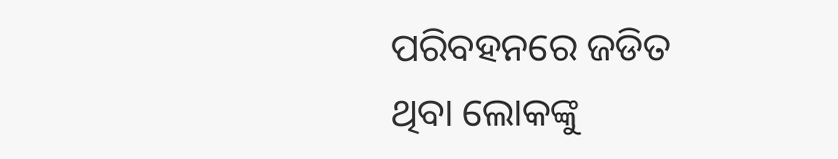ପରିବହନରେ ଜଡିତ ଥିବା ଲୋକଙ୍କୁ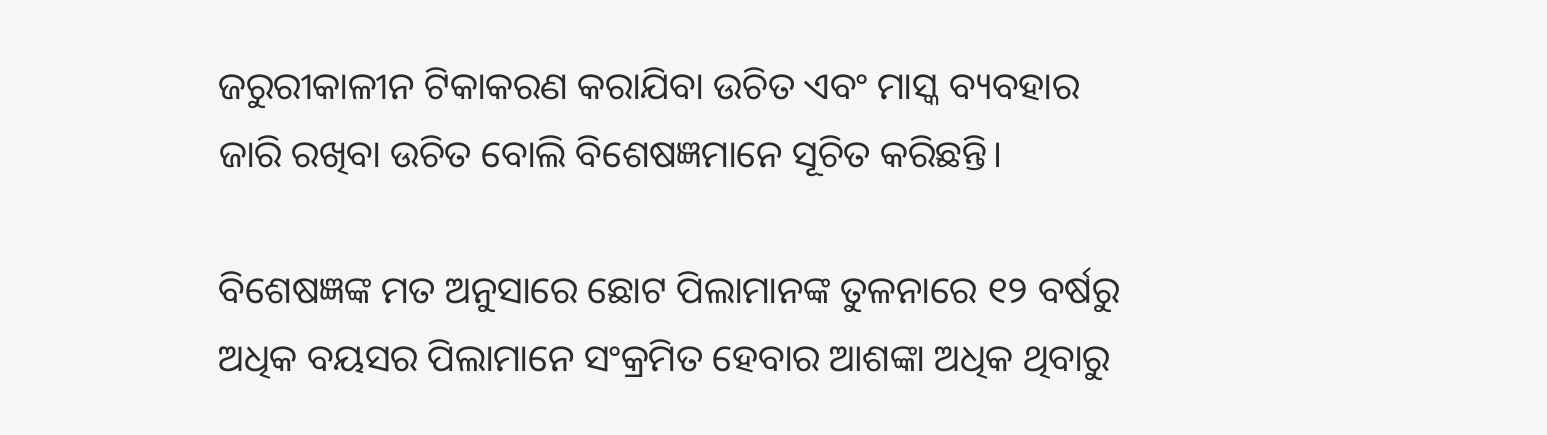ଜରୁରୀକାଳୀନ ଟିକାକରଣ କରାଯିବା ଉଚିତ ଏବଂ ମାସ୍କ ବ୍ୟବହାର ଜାରି ରଖିବା ଉଚିତ ବୋଲି ବିଶେଷଜ୍ଞମାନେ ସୂଚିତ କରିଛନ୍ତି।

ବିଶେଷଜ୍ଞଙ୍କ ମତ ଅନୁସାରେ ଛୋଟ ପିଲାମାନଙ୍କ ତୁଳନାରେ ୧୨ ବର୍ଷରୁ ଅଧିକ ବୟସର ପିଲାମାନେ ସଂକ୍ରମିତ ହେବାର ଆଶଙ୍କା ଅଧିକ ଥିବାରୁ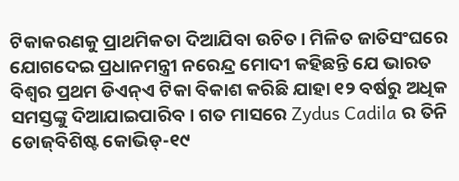ଟିକାକରଣକୁ ପ୍ରାଥମିକତା ଦିଆଯିବା ଉଚିତ। ମିଳିତ ଜାତିସଂଘରେ ଯୋଗଦେଇ ପ୍ରଧାନମନ୍ତ୍ରୀ ନରେନ୍ଦ୍ର ମୋଦୀ କହିଛନ୍ତି ଯେ ଭାରତ ବିଶ୍ୱର ପ୍ରଥମ ଡିଏନ୍ଏ ଟିକା ବିକାଶ କରିଛି ଯାହା ୧୨ ବର୍ଷରୁ ଅଧିକ ସମସ୍ତଙ୍କୁ ଦିଆଯାଇପାରିବ। ଗତ ମାସରେ Zydus Cadila ର ତିନି ଡୋଜ୍‌ବିଶିଷ୍ଟ କୋଭିଡ୍-୧୯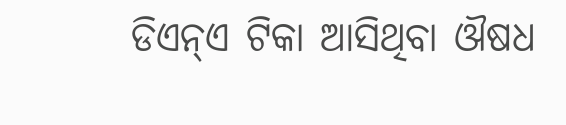ଡିଏନ୍ଏ ଟିକା ଆସିଥିବା ଔଷଧ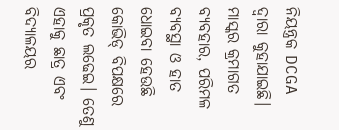ନିୟନ୍ତ୍ରକ DCGA ଦ୍ୱାରା କୁହାଯାଇଛି। ମାସ୍କର କ୍ରମାଗତ ବ୍ୟବହାର, ପରିମଳ ବ୍ୟବସ୍ଥା ଓ ହାତ ଧୋଇବା ହେଉଛି କୋଭିଡ୍‌ ବିପକ୍ଷରେ ପ୍ରକୃତ ଲଢେଇ। ତେଣୁ ଏହାକୁ ଛାତ୍ର ଏବଂ ବିଦ୍ୟାଳୟର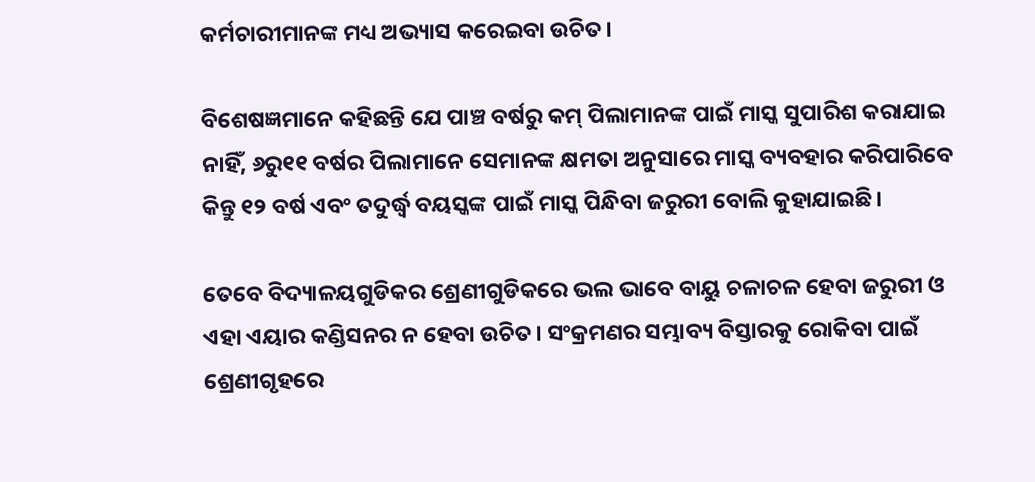କର୍ମଚାରୀମାନଙ୍କ ମଧ୍ୟ ଅଭ୍ୟାସ କରେଇବା ଉଚିତ।

ବିଶେଷଜ୍ଞମାନେ କହିଛନ୍ତି ଯେ ପାଞ୍ଚ ବର୍ଷରୁ କମ୍ ପିଲାମାନଙ୍କ ପାଇଁ ମାସ୍କ ସୁପାରିଶ କରାଯାଇ ନାହିଁ, ୬ରୁ୧୧ ବର୍ଷର ପିଲାମାନେ ସେମାନଙ୍କ କ୍ଷମତା ଅନୁସାରେ ମାସ୍କ ବ୍ୟବହାର କରିପାରିବେ କିନ୍ତୁ ୧୨ ବର୍ଷ ଏବଂ ତଦୁର୍ଦ୍ଧ୍ୱ ବୟସ୍କଙ୍କ ପାଇଁ ମାସ୍କ ପିନ୍ଧିବା ଜରୁରୀ ବୋଲି କୁହାଯାଇଛି।

ତେବେ ବିଦ୍ୟାଳୟଗୁଡିକର ଶ୍ରେଣୀଗୁଡିକରେ ଭଲ ଭାବେ ବାୟୁ ଚଳାଚଳ ହେବା ଜରୁରୀ ଓ ଏହା ଏୟାର କଣ୍ଡିସନର ନ ହେବା ଉଚିତ। ସଂକ୍ରମଣର ସମ୍ଭାବ୍ୟ ବିସ୍ତାରକୁ ରୋକିବା ପାଇଁ ଶ୍ରେଣୀଗୃହରେ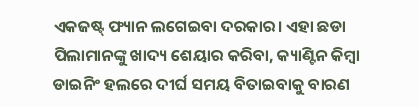ଏକଜଷ୍ଟ୍ ଫ୍ୟାନ ଲଗେଇବା ଦରକାର। ଏହା ଛଡା ପିଲାମାନଙ୍କୁ ଖାଦ୍ୟ ଶେୟାର କରିବା, କ୍ୟାଣ୍ଟିନ କିମ୍ବା ଡାଇନିଂ ହଲରେ ଦୀର୍ଘ ସମୟ ବିତାଇବାକୁ ବାରଣ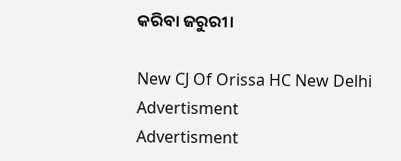କରିବା ଜରୁରୀ।

New CJ Of Orissa HC New Delhi
Advertisment
Advertisment